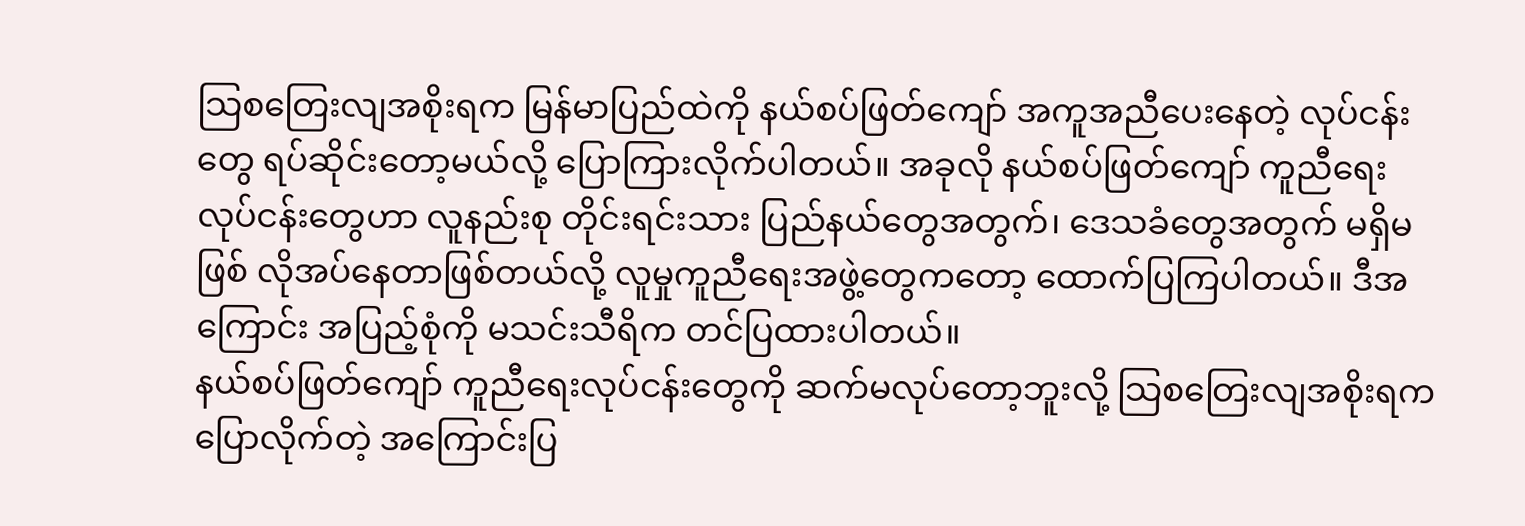သြစတြေးလျအစိုးရက မြန်မာပြည်ထဲကို နယ်စပ်ဖြတ်ကျော် အကူအညီပေးနေတဲ့ လုပ်ငန်းတွေ ရပ်ဆိုင်းတော့မယ်လို့ ပြောကြားလိုက်ပါတယ်။ အခုလို နယ်စပ်ဖြတ်ကျော် ကူညီရေးလုပ်ငန်းတွေဟာ လူနည်းစု တိုင်းရင်းသား ပြည်နယ်တွေအတွက်၊ ဒေသခံတွေအတွက် မရှိမဖြစ် လိုအပ်နေတာဖြစ်တယ်လို့ လူမှုကူညီရေးအဖွဲ့တွေကတော့ ထောက်ပြကြပါတယ်။ ဒီအကြောင်း အပြည့်စုံကို မသင်းသီရိက တင်ပြထားပါတယ်။
နယ်စပ်ဖြတ်ကျော် ကူညီရေးလုပ်ငန်းတွေကို ဆက်မလုပ်တော့ဘူးလို့ သြစတြေးလျအစိုးရက ပြောလိုက်တဲ့ အကြောင်းပြ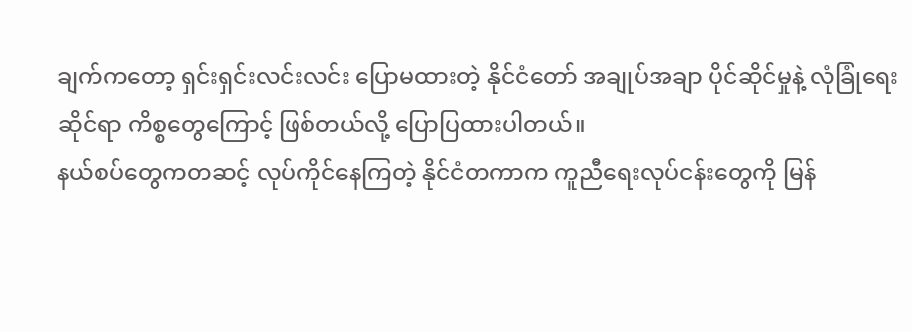ချက်ကတော့ ရှင်းရှင်းလင်းလင်း ပြောမထားတဲ့ နိုင်ငံတော် အချုပ်အချာ ပိုင်ဆိုင်မှုနဲ့ လုံခြုံရေးဆိုင်ရာ ကိစ္စတွေကြောင့် ဖြစ်တယ်လို့ ပြောပြထားပါတယ်။
နယ်စပ်တွေကတဆင့် လုပ်ကိုင်နေကြတဲ့ နိုင်ငံတကာက ကူညီရေးလုပ်ငန်းတွေကို မြန်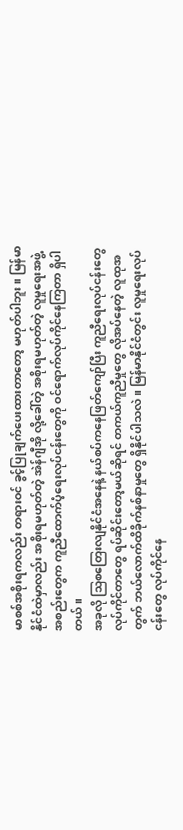မာစစ်အစိုးရကလည်း တရားဝင် ခွင့်ပြုချက်ပေးထားတာတော့ မဟုတ်ပါဘူး။ မြန်မာနိုင်ငံထဲမှာလည်း အစိုးရမဟုတ်တဲ့ အဲန်ဂျီအို လို့ခေါ်တဲ့ အစိုးရမဟုတ်တဲ့ လူမှုရေးအဖွဲ့အစည်းတွေက ကူညီထောက်ပံ့ရေးလုပ်ငန်းတွေကို ဝင်ရောက်လုပ်ကိုင်နေကြတာ ရှိပါတယ်။
အခုလို သြစတြေးလျနိုင်ငံအနေနဲ့ နယ်စပ်ကနေဖြတ်ကျော်ပြီး ကူညီရေးလုပ်ငန်းတွေ လုပ်ကိုင်တာတွေ ရပ်ဆိုင်းတော့မယ်ဆိုရင် တကယ်ကူညီမှုတွေ လိုအပ်နေတဲ့ လူထုအတွက် ဘယ်လောက်ထိခိုက်နစ်နာမှုတွေ ရှိနိုင်ပါသလဲ။ မြန်မာနိုင်ငံတွင်း လူမှုရေးလုပ်ငန်းတွေ လုပ်ကိုင်နေ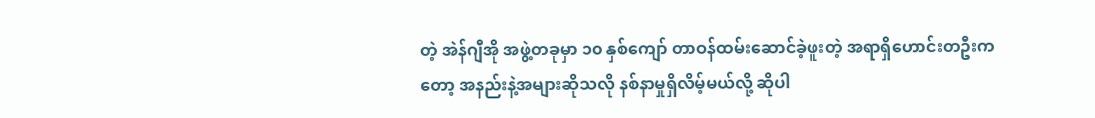တဲ့ အဲန်ဂျီအို အဖွဲ့တခုမှာ ၁၀ နှစ်ကျော် တာဝန်ထမ်းဆောင်ခဲ့ဖူးတဲ့ အရာရှိဟောင်းတဦးကတော့ အနည်းနဲ့အများဆိုသလို နစ်နာမှုရှိလိမ့်မယ်လို့ ဆိုပါ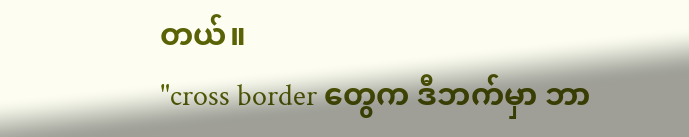တယ်။
"cross border တွေက ဒီဘက်မှာ ဘာ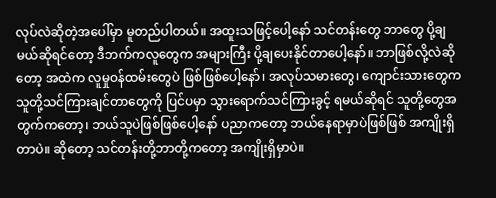လုပ်လဲဆိုတဲ့အပေါ်မှာ မူတည်ပါတယ်။ အထူးသဖြင့်ပေါ့နော် သင်တန်းတွေ ဘာတွေ ပို့ချမယ်ဆိုရင်တော့ ဒီဘက်ကလူတွေက အများကြီး ပို့ချပေးနိုင်တာပေါ့နော်။ ဘာဖြစ်လို့လဲဆိုတော့ အထဲက လူမှုဝန်ထမ်းတွေပဲ ဖြစ်ဖြစ်ပေါ့နော်၊ အလုပ်သမားတွေ၊ ကျောင်းသားတွေက သူတို့သင်ကြားချင်တာတွေကို ပြင်ပမှာ သွားရောက်သင်ကြားခွင့် ရမယ်ဆိုရင် သူတို့တွေအတွက်ကတော့၊ ဘယ်သူပဲဖြစ်ဖြစ်ပေါ့နော် ပညာကတော့ ဘယ်နေရာမှာပဲဖြစ်ဖြစ် အကျိုးရှိတာပဲ။ ဆိုတော့ သင်တန်းတို့ဘာတို့ကတော့ အကျိုးရှိမှာပဲ။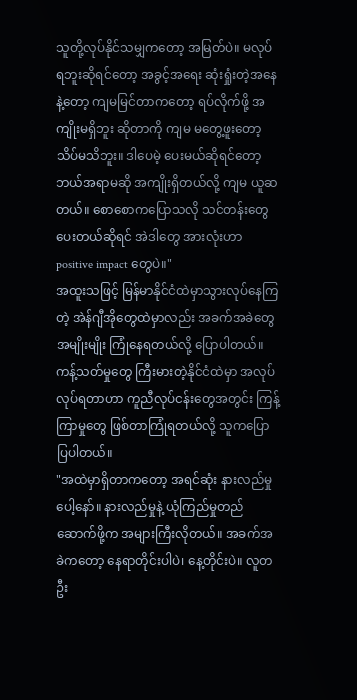သူတို့လုပ်နိုင်သမျှကတော့ အမြတ်ပဲ။ မလုပ်ရဘူးဆိုရင်တော့ အခွင့်အရေး ဆုံးရှုံးတဲ့အနေနဲ့တော့ ကျမမြင်တာကတော့ ရပ်လိုက်ဖို့ အကျိုးမရှိဘူး ဆိုတာကို ကျမ မတွေ့ဖူးတော့ သိပ်မသိဘူး။ ဒါပေမဲ့ ပေးမယ်ဆိုရင်တော့ ဘယ်အရာမဆို အကျိုးရှိတယ်လို့ ကျမ ယူဆတယ်။ စောစောကပြောသလို သင်တန်းတွေပေးတယ်ဆိုရင် အဲဒါတွေ အားလုံးဟာ positive impact တွေပဲ။"
အထူးသဖြင့် မြန်မာနိုင်ငံထဲမှာသွားလုပ်နေကြတဲ့ အဲန်ဂျီအိုတွေထဲမှာလည်း အခက်အခဲတွေ အမျိုးမျိုး ကြုံနေရတယ်လို့ ပြောပါတယ်။ ကန့်သတ်မှုတွေ ကြီးမားတဲ့နိုင်ငံထဲမှာ အလုပ်လုပ်ရတာဟာ ကူညီလုပ်ငန်းတွေအတွင်း ကြန့်ကြာမှုတွေ ဖြစ်တာကြုံရတယ်လို့ သူကပြောပြပါတယ်။
"အထဲမှာရှိတာကတော့ အရင်ဆုံး နားလည်မှုပေါ့နော်။ နားလည်မှုနဲ့ ယုံကြည်မှုတည်ဆောက်ဖို့က အများကြီးလိုတယ်။ အခက်အခဲကတော့ နေရာတိုင်းပါပဲ၊ နေ့တိုင်းပဲ။ လူတဦး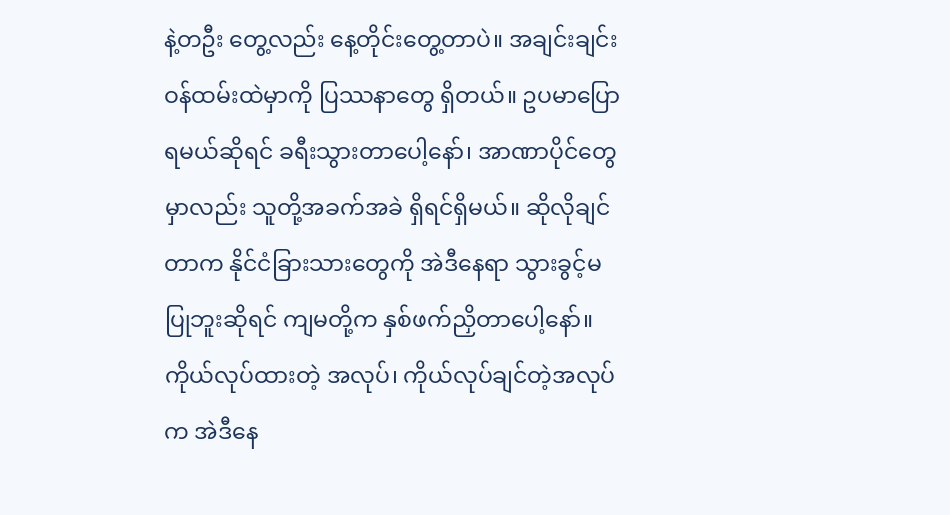နဲ့တဦး တွေ့လည်း နေ့တိုင်းတွေ့တာပဲ။ အချင်းချင်း ဝန်ထမ်းထဲမှာကို ပြဿနာတွေ ရှိတယ်။ ဥပမာပြောရမယ်ဆိုရင် ခရီးသွားတာပေါ့နော်၊ အာဏာပိုင်တွေမှာလည်း သူတို့အခက်အခဲ ရှိရင်ရှိမယ်။ ဆိုလိုချင်တာက နိုင်ငံခြားသားတွေကို အဲဒီနေရာ သွားခွင့်မပြုဘူးဆိုရင် ကျမတို့က နှစ်ဖက်ညှိတာပေါ့နော်။ ကိုယ်လုပ်ထားတဲ့ အလုပ်၊ ကိုယ်လုပ်ချင်တဲ့အလုပ်က အဲဒီနေ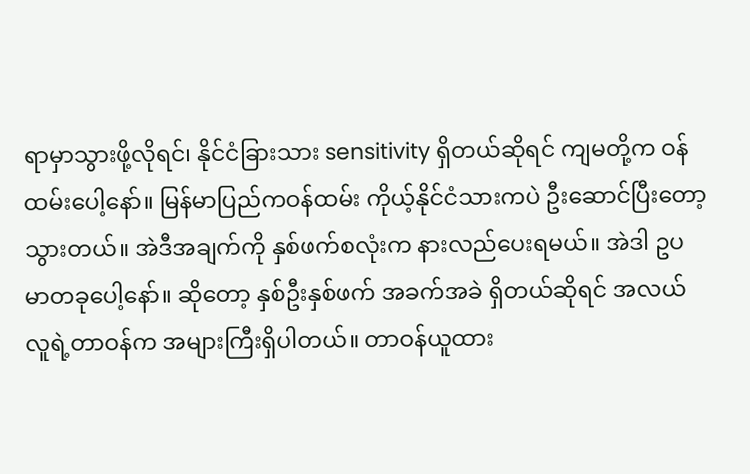ရာမှာသွားဖို့လိုရင်၊ နိုင်ငံခြားသား sensitivity ရှိတယ်ဆိုရင် ကျမတို့က ဝန်ထမ်းပေါ့နော်။ မြန်မာပြည်ကဝန်ထမ်း ကိုယ့်နိုင်ငံသားကပဲ ဦးဆောင်ပြီးတော့ သွားတယ်။ အဲဒီအချက်ကို နှစ်ဖက်စလုံးက နားလည်ပေးရမယ်။ အဲဒါ ဥပမာတခုပေါ့နော်။ ဆိုတော့ နှစ်ဦးနှစ်ဖက် အခက်အခဲ ရှိတယ်ဆိုရင် အလယ်လူရဲ့တာဝန်က အများကြီးရှိပါတယ်။ တာဝန်ယူထား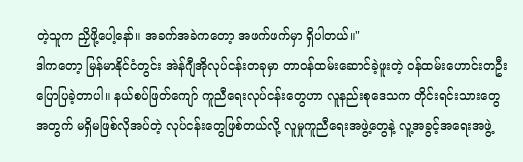တဲ့သူက ညှိဖို့ပေါ့နော်။ အခက်အခဲကတော့ အဖက်ဖက်မှာ ရှိပါတယ်။"
ဒါကတော့ မြန်မာနိုင်ငံတွင်း အဲန်ဂျီအိုလုပ်ငန်းတခုမှာ တာဝန်ထမ်းဆောင်ခဲ့ဖူးတဲ့ ဝန်ထမ်းဟောင်းတဦး ပြောပြခဲ့တာပါ။ နယ်စပ်ဖြတ်ကျော် ကူညီရေးလုပ်ငန်းတွေဟာ လူနည်းစုဒေသက တိုင်းရင်းသားတွေအတွက် မရှိမဖြစ်လိုအပ်တဲ့ လုပ်ငန်းတွေဖြစ်တယ်လို့ လူမှုကူညီရေးအဖွဲ့တွေနဲ့ လူ့အခွင့်အရေးအဖွဲ့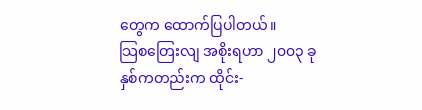တွေက ထောက်ပြပါတယ်။
သြစတြေးလျ အစိုးရဟာ ၂၀၀၃ ခုနှစ်ကတည်းက ထိုင်း-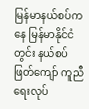မြန်မာနယ်စပ်ကနေ မြန်မာနိုင်ငံတွင်း နယ်စပ်ဖြတ်ကျော် ကူညီရေးလုပ်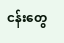ငန်းတွေ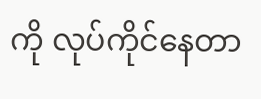ကို လုပ်ကိုင်နေတာ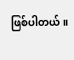ဖြစ်ပါတယ်။